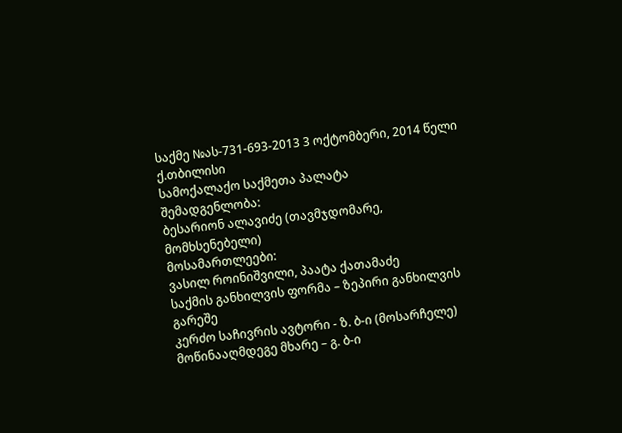საქმე №ას-731-693-2013 3 ოქტომბერი, 2014 წელი
ქ.თბილისი
სამოქალაქო საქმეთა პალატა
შემადგენლობა:
ბესარიონ ალავიძე (თავმჯდომარე, მომხსენებელი)
მოსამართლეები:
ვასილ როინიშვილი, პაატა ქათამაძე
საქმის განხილვის ფორმა – ზეპირი განხილვის გარეშე
კერძო საჩივრის ავტორი - ზ. ბ-ი (მოსარჩელე)
მოწინააღმდეგე მხარე – გ. ბ-ი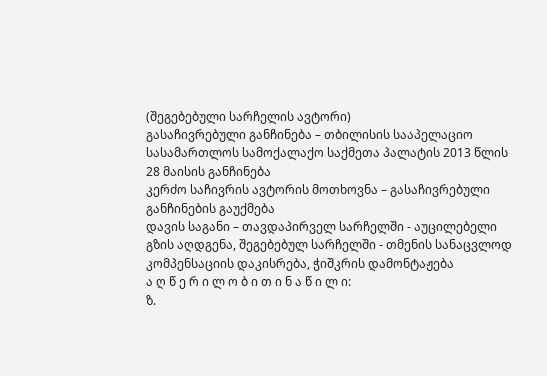(შეგებებული სარჩელის ავტორი)
გასაჩივრებული განჩინება – თბილისის სააპელაციო სასამართლოს სამოქალაქო საქმეთა პალატის 2013 წლის 28 მაისის განჩინება
კერძო საჩივრის ავტორის მოთხოვნა – გასაჩივრებული განჩინების გაუქმება
დავის საგანი – თავდაპირველ სარჩელში - აუცილებელი გზის აღდგენა, შეგებებულ სარჩელში - თმენის სანაცვლოდ კომპენსაციის დაკისრება, ჭიშკრის დამონტაჟება
ა ღ წ ე რ ი ლ ო ბ ი თ ი ნ ა წ ი ლ ი:
ზ.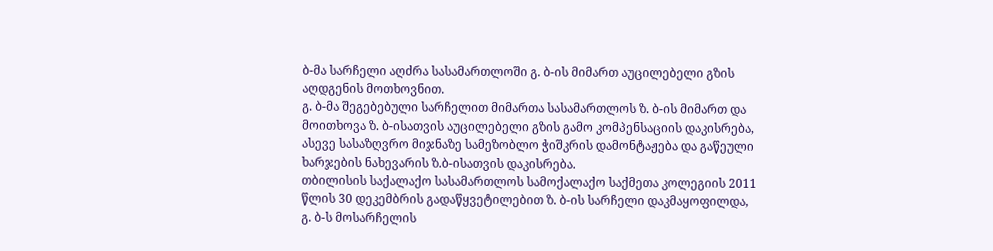ბ-მა სარჩელი აღძრა სასამართლოში გ. ბ-ის მიმართ აუცილებელი გზის აღდგენის მოთხოვნით.
გ. ბ-მა შეგებებული სარჩელით მიმართა სასამართლოს ზ. ბ-ის მიმართ და მოითხოვა ზ. ბ-ისათვის აუცილებელი გზის გამო კომპენსაციის დაკისრება, ასევე სასაზღვრო მიჯნაზე სამეზობლო ჭიშკრის დამონტაჟება და გაწეული ხარჯების ნახევარის ზ.ბ-ისათვის დაკისრება.
თბილისის საქალაქო სასამართლოს სამოქალაქო საქმეთა კოლეგიის 2011 წლის 30 დეკემბრის გადაწყვეტილებით ზ. ბ-ის სარჩელი დაკმაყოფილდა, გ. ბ-ს მოსარჩელის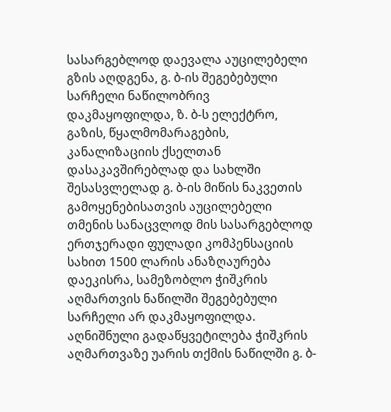სასარგებლოდ დაევალა აუცილებელი გზის აღდგენა, გ. ბ-ის შეგებებული სარჩელი ნაწილობრივ დაკმაყოფილდა, ზ. ბ-ს ელექტრო, გაზის, წყალმომარაგების, კანალიზაციის ქსელთან დასაკავშირებლად და სახლში შესასვლელად გ. ბ-ის მიწის ნაკვეთის გამოყენებისათვის აუცილებელი თმენის სანაცვლოდ მის სასარგებლოდ ერთჯერადი ფულადი კომპენსაციის სახით 1500 ლარის ანაზღაურება დაეკისრა, სამეზობლო ჭიშკრის აღმართვის ნაწილში შეგებებული სარჩელი არ დაკმაყოფილდა.
აღნიშნული გადაწყვეტილება ჭიშკრის აღმართვაზე უარის თქმის ნაწილში გ. ბ-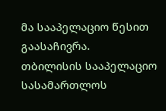მა სააპელაციო წესით გაასაჩივრა.
თბილისის სააპელაციო სასამართლოს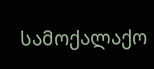სამოქალაქო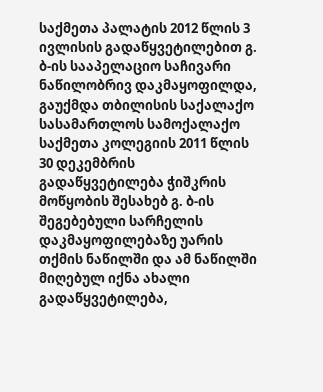საქმეთა პალატის 2012 წლის 3 ივლისის გადაწყვეტილებით გ. ბ-ის სააპელაციო საჩივარი ნაწილობრივ დაკმაყოფილდა, გაუქმდა თბილისის საქალაქო სასამართლოს სამოქალაქო საქმეთა კოლეგიის 2011 წლის 30 დეკემბრის გადაწყვეტილება ჭიშკრის მოწყობის შესახებ გ. ბ-ის შეგებებული სარჩელის დაკმაყოფილებაზე უარის თქმის ნაწილში და ამ ნაწილში მიღებულ იქნა ახალი გადაწყვეტილება,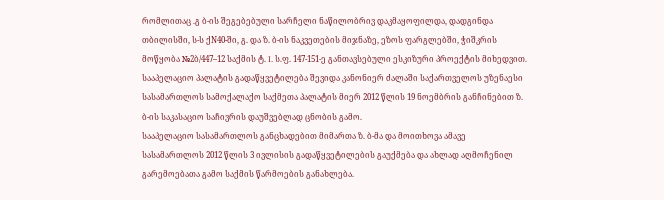რომლითაც .გ ბ-ის შეგებებული სარჩელი ნაწილობრივ დაკმაყოფილდა, დადგინდა თბილისში, ს-ს ქN40-ში, გ. და ზ. ბ-ის ნაკვეთების მიჯნაზე, ეზოს ფარგლებში, ჭიშკრის მოწყობა №2ბ/447–12 საქმის ტ. I. ს.ფ. 147-151-ე განთავსებული ესკიზური პროექტის მიხედვით.
სააპელაციო პალატის გადაწყვეტილება შევიდა კანონიერ ძალაში საქართველოს უზენაესი სასამართლოს სამოქალაქო საქმეთა პალატის მიერ 2012 წლის 19 ნოემბრის განჩინებით ზ. ბ-ის საკასაციო საჩივრის დაუშვებლად ცნობის გამო.
სააპელაციო სასამართლოს განცხადებით მიმართა ზ. ბ-მა და მოითხოვა ამავე სასამართლოს 2012 წლის 3 ივლისის გადაწყვეტილების გაუქმება და ახლად აღმოჩენილ გარემოებათა გამო საქმის წარმოების განახლება.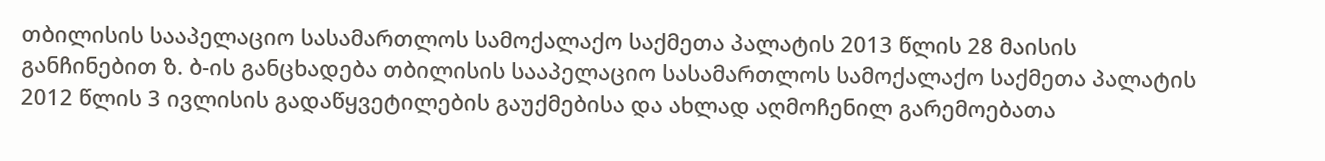თბილისის სააპელაციო სასამართლოს სამოქალაქო საქმეთა პალატის 2013 წლის 28 მაისის განჩინებით ზ. ბ-ის განცხადება თბილისის სააპელაციო სასამართლოს სამოქალაქო საქმეთა პალატის 2012 წლის 3 ივლისის გადაწყვეტილების გაუქმებისა და ახლად აღმოჩენილ გარემოებათა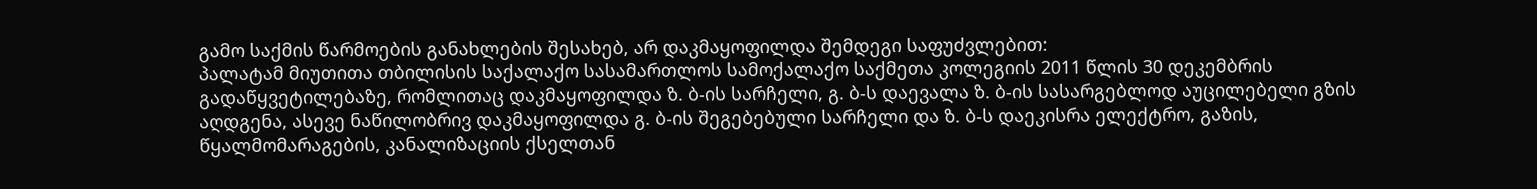გამო საქმის წარმოების განახლების შესახებ, არ დაკმაყოფილდა შემდეგი საფუძვლებით:
პალატამ მიუთითა თბილისის საქალაქო სასამართლოს სამოქალაქო საქმეთა კოლეგიის 2011 წლის 30 დეკემბრის გადაწყვეტილებაზე, რომლითაც დაკმაყოფილდა ზ. ბ-ის სარჩელი, გ. ბ-ს დაევალა ზ. ბ-ის სასარგებლოდ აუცილებელი გზის აღდგენა, ასევე ნაწილობრივ დაკმაყოფილდა გ. ბ-ის შეგებებული სარჩელი და ზ. ბ-ს დაეკისრა ელექტრო, გაზის, წყალმომარაგების, კანალიზაციის ქსელთან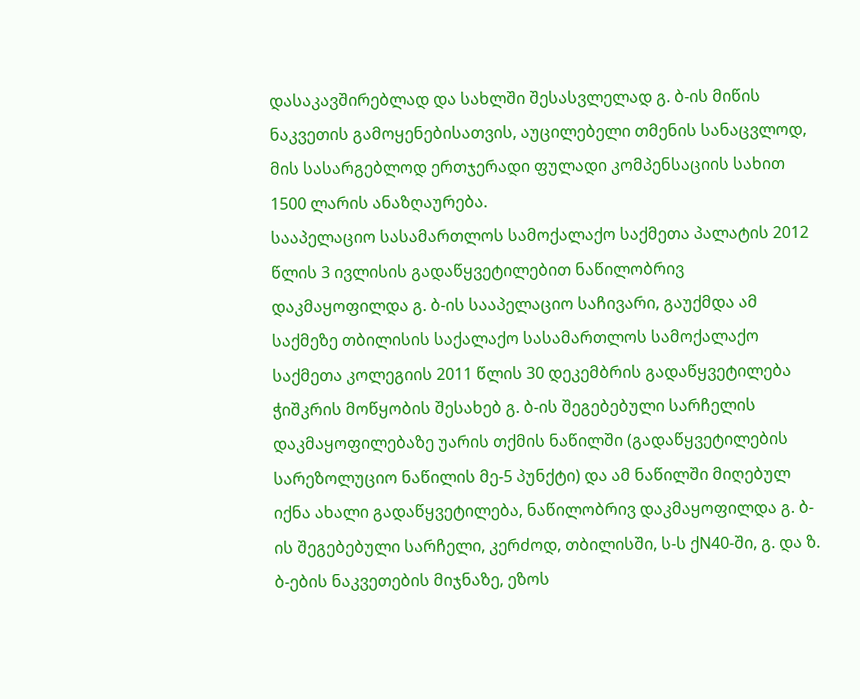დასაკავშირებლად და სახლში შესასვლელად გ. ბ-ის მიწის ნაკვეთის გამოყენებისათვის, აუცილებელი თმენის სანაცვლოდ, მის სასარგებლოდ ერთჯერადი ფულადი კომპენსაციის სახით 1500 ლარის ანაზღაურება.
სააპელაციო სასამართლოს სამოქალაქო საქმეთა პალატის 2012 წლის 3 ივლისის გადაწყვეტილებით ნაწილობრივ დაკმაყოფილდა გ. ბ-ის სააპელაციო საჩივარი, გაუქმდა ამ საქმეზე თბილისის საქალაქო სასამართლოს სამოქალაქო საქმეთა კოლეგიის 2011 წლის 30 დეკემბრის გადაწყვეტილება ჭიშკრის მოწყობის შესახებ გ. ბ-ის შეგებებული სარჩელის დაკმაყოფილებაზე უარის თქმის ნაწილში (გადაწყვეტილების სარეზოლუციო ნაწილის მე-5 პუნქტი) და ამ ნაწილში მიღებულ იქნა ახალი გადაწყვეტილება, ნაწილობრივ დაკმაყოფილდა გ. ბ-ის შეგებებული სარჩელი, კერძოდ, თბილისში, ს-ს ქN40-ში, გ. და ზ. ბ-ების ნაკვეთების მიჯნაზე, ეზოს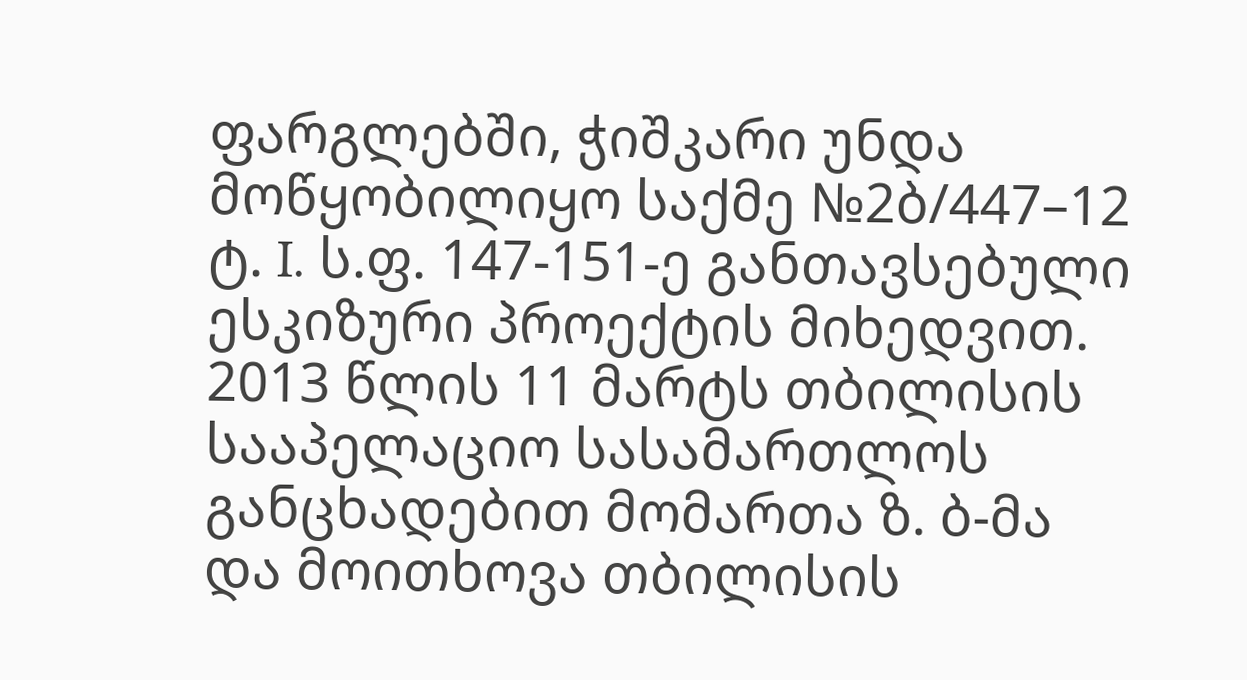ფარგლებში, ჭიშკარი უნდა მოწყობილიყო საქმე №2ბ/447–12 ტ. I. ს.ფ. 147-151-ე განთავსებული ესკიზური პროექტის მიხედვით.
2013 წლის 11 მარტს თბილისის სააპელაციო სასამართლოს განცხადებით მომართა ზ. ბ-მა და მოითხოვა თბილისის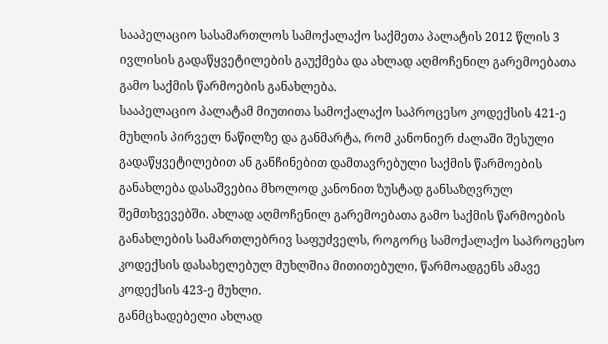სააპელაციო სასამართლოს სამოქალაქო საქმეთა პალატის 2012 წლის 3 ივლისის გადაწყვეტილების გაუქმება და ახლად აღმოჩენილ გარემოებათა გამო საქმის წარმოების განახლება.
სააპელაციო პალატამ მიუთითა სამოქალაქო საპროცესო კოდექსის 421-ე მუხლის პირველ ნაწილზე და განმარტა, რომ კანონიერ ძალაში შესული გადაწყვეტილებით ან განჩინებით დამთავრებული საქმის წარმოების განახლება დასაშვებია მხოლოდ კანონით ზუსტად განსაზღვრულ შემთხვევებში. ახლად აღმოჩენილ გარემოებათა გამო საქმის წარმოების განახლების სამართლებრივ საფუძველს, როგორც სამოქალაქო საპროცესო კოდექსის დასახელებულ მუხლშია მითითებული, წარმოადგენს ამავე კოდექსის 423-ე მუხლი.
განმცხადებელი ახლად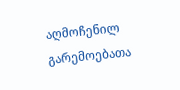აღმოჩენილ გარემოებათა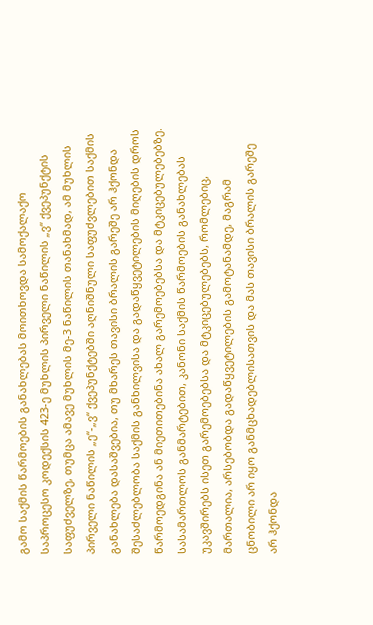გამო საქმის წარმოების განახლებას მოითხოვდა სამოქალაქო საპროცესო კოდექსის 423-ე მუხლის პირველი ნაწილის „ვ“ ქვეპუნქტის საფუძველზე, თუმცა ამავე მუხლის მე-3 ნაწილის თანახმად, ამ მუხლის პირველი ნაწილის „ე“-„ვ“ ქვეპუნქტებში აღნიშნული საფუძვლებით საქმის განახლება დასაშვებია, თუ მხარეს თავისი ბრალის გარეშე არ ჰქონდა შესაძლებლობა საქმის განხილვისა და გადაწყვეტილების მიღების დროს წარმოედგინა ან მიეთითებინა ახალ გარემოებებსა და მტკიცებულებებზე.
სასამართლოს განმარტებით, კანონი საქმის წარმოების განახლებას უკავშირებს ისეთ გარემოებებსა და მტკიცებულებებს, რომლებიც, მართალია, არსებობდა გადაწყვეტილების გამოტანამდე, მაგრამ ცნობილი არ იყო განმცხადებლისათვის და მას თავისი ბრალის გარეშე არ ჰქონდა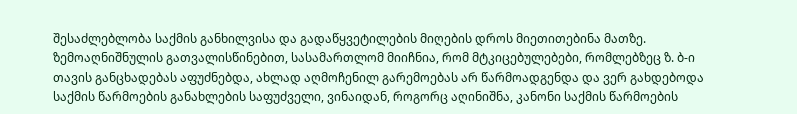შესაძლებლობა საქმის განხილვისა და გადაწყვეტილების მიღების დროს მიეთითებინა მათზე.
ზემოაღნიშნულის გათვალისწინებით, სასამართლომ მიიჩნია, რომ მტკიცებულებები, რომლებზეც ზ. ბ-ი თავის განცხადებას აფუძნებდა, ახლად აღმოჩენილ გარემოებას არ წარმოადგენდა და ვერ გახდებოდა საქმის წარმოების განახლების საფუძველი, ვინაიდან, როგორც აღინიშნა, კანონი საქმის წარმოების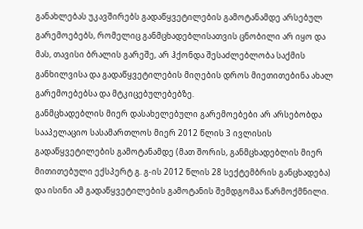განახლებას უკავშირებს გადაწყვეტილების გამოტანამდე არსებულ გარემოებებს, რომელიც განმცხადებლისათვის ცნობილი არ იყო და მას, თავისი ბრალის გარეშე, არ ჰქონდა შესაძლებლობა საქმის განხილვისა და გადაწყვეტილების მიღების დროს მიეთითებინა ახალ გარემოებებსა და მტკიცებულებებზე.
განმცხადებლის მიერ დასახელებული გარემოებები არ არსებობდა სააპელაციო სასამართლოს მიერ 2012 წლის 3 ივლისის გადაწყვეტილების გამოტანამდე (მათ შორის, განმცხადებლის მიერ მითითებული ექსპერტ გ. გ-ის 2012 წლის 28 სექტემბრის განცხადება) და ისინი ამ გადაწყვეტილების გამოტანის შემდგომაა წარმოქმნილი.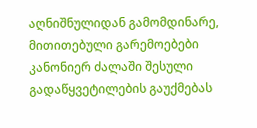აღნიშნულიდან გამომდინარე, მითითებული გარემოებები კანონიერ ძალაში შესული გადაწყვეტილების გაუქმებას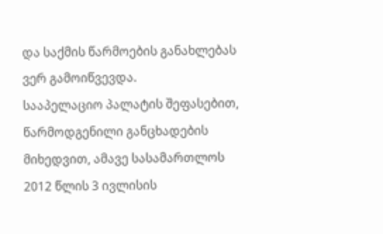და საქმის წარმოების განახლებას ვერ გამოიწვევდა.
სააპელაციო პალატის შეფასებით, წარმოდგენილი განცხადების მიხედვით, ამავე სასამართლოს 2012 წლის 3 ივლისის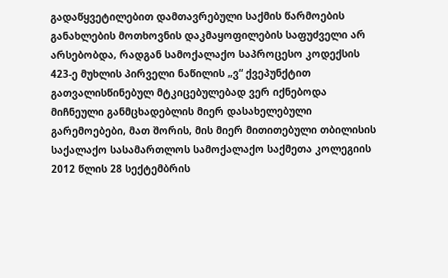გადაწყვეტილებით დამთავრებული საქმის წარმოების განახლების მოთხოვნის დაკმაყოფილების საფუძველი არ არსებობდა, რადგან სამოქალაქო საპროცესო კოდექსის 423-ე მუხლის პირველი ნაწილის „ვ“ ქვეპუნქტით გათვალისწინებულ მტკიცებულებად ვერ იქნებოდა მიჩნეული განმცხადებლის მიერ დასახელებული გარემოებები, მათ შორის, მის მიერ მითითებული თბილისის საქალაქო სასამართლოს სამოქალაქო საქმეთა კოლეგიის 2012 წლის 28 სექტემბრის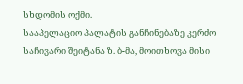სხდომის ოქმი.
სააპელაციო პალატის განჩინებაზე კერძო საჩივარი შეიტანა ზ. ბ-მა, მოითხოვა მისი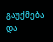გაუქმება და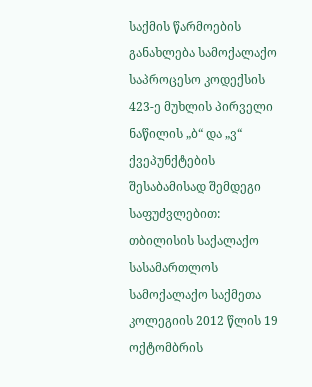საქმის წარმოების განახლება სამოქალაქო საპროცესო კოდექსის 423-ე მუხლის პირველი ნაწილის „ბ“ და „ვ“ ქვეპუნქტების შესაბამისად შემდეგი საფუძვლებით:
თბილისის საქალაქო სასამართლოს სამოქალაქო საქმეთა კოლეგიის 2012 წლის 19 ოქტომბრის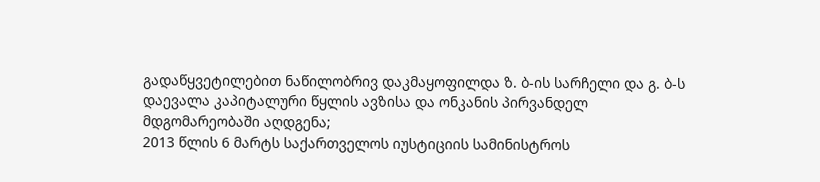გადაწყვეტილებით ნაწილობრივ დაკმაყოფილდა ზ. ბ-ის სარჩელი და გ. ბ-ს დაევალა კაპიტალური წყლის ავზისა და ონკანის პირვანდელ მდგომარეობაში აღდგენა;
2013 წლის 6 მარტს საქართველოს იუსტიციის სამინისტროს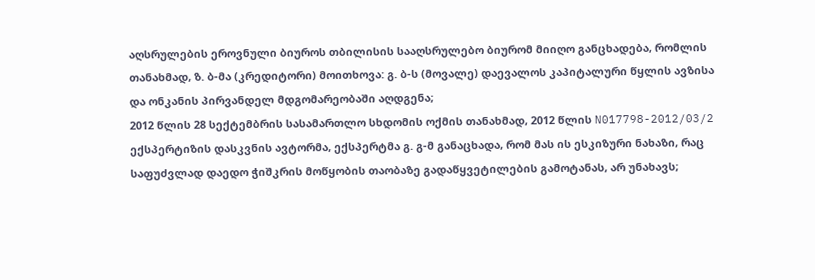აღსრულების ეროვნული ბიუროს თბილისის სააღსრულებო ბიურომ მიიღო განცხადება, რომლის თანახმად, ზ. ბ-მა (კრედიტორი) მოითხოვა: გ. ბ-ს (მოვალე) დაევალოს კაპიტალური წყლის ავზისა და ონკანის პირვანდელ მდგომარეობაში აღდგენა;
2012 წლის 28 სექტემბრის სასამართლო სხდომის ოქმის თანახმად, 2012 წლის N017798-2012/03/2 ექსპერტიზის დასკვნის ავტორმა, ექსპერტმა გ. გ-მ განაცხადა, რომ მას ის ესკიზური ნახაზი, რაც საფუძვლად დაედო ჭიშკრის მოწყობის თაობაზე გადაწყვეტილების გამოტანას, არ უნახავს;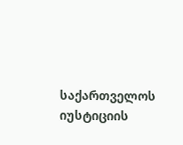საქართველოს იუსტიციის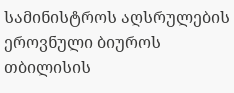სამინისტროს აღსრულების ეროვნული ბიუროს თბილისის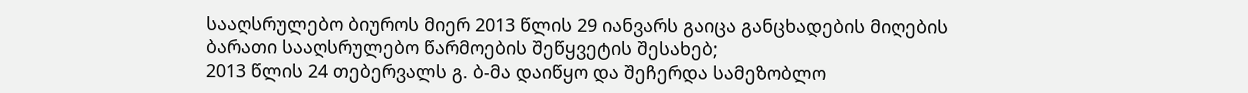სააღსრულებო ბიუროს მიერ 2013 წლის 29 იანვარს გაიცა განცხადების მიღების ბარათი სააღსრულებო წარმოების შეწყვეტის შესახებ;
2013 წლის 24 თებერვალს გ. ბ-მა დაიწყო და შეჩერდა სამეზობლო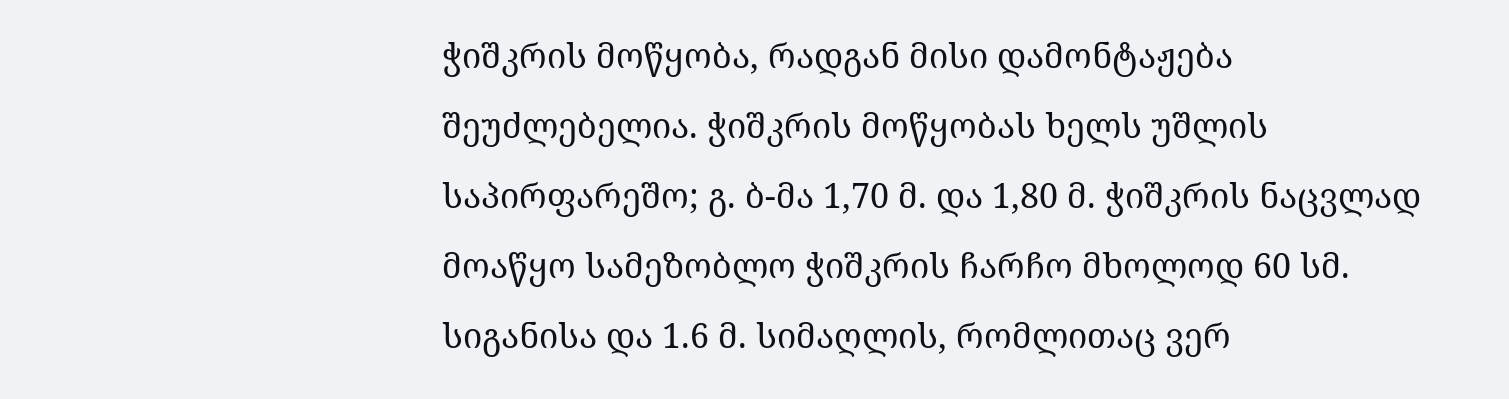ჭიშკრის მოწყობა, რადგან მისი დამონტაჟება შეუძლებელია. ჭიშკრის მოწყობას ხელს უშლის საპირფარეშო; გ. ბ-მა 1,70 მ. და 1,80 მ. ჭიშკრის ნაცვლად მოაწყო სამეზობლო ჭიშკრის ჩარჩო მხოლოდ 60 სმ. სიგანისა და 1.6 მ. სიმაღლის, რომლითაც ვერ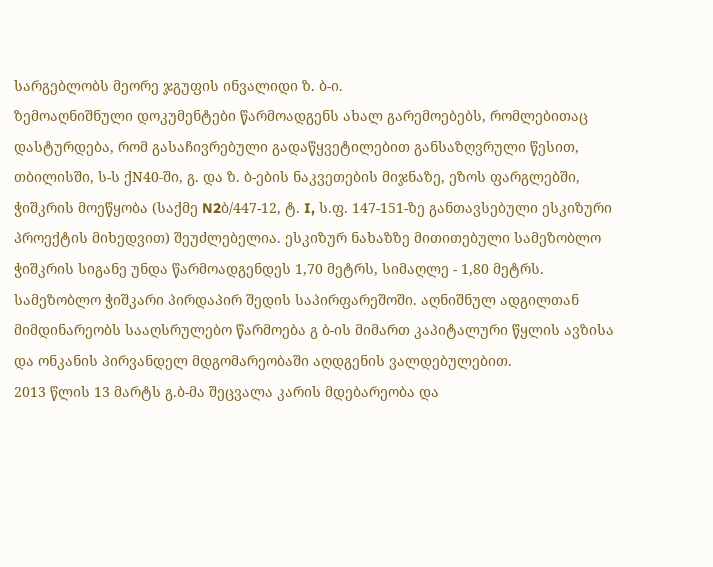სარგებლობს მეორე ჯგუფის ინვალიდი ზ. ბ-ი.
ზემოაღნიშნული დოკუმენტები წარმოადგენს ახალ გარემოებებს, რომლებითაც დასტურდება, რომ გასაჩივრებული გადაწყვეტილებით განსაზღვრული წესით, თბილისში, ს-ს ქN40-ში, გ. და ზ. ბ-ების ნაკვეთების მიჯნაზე, ეზოს ფარგლებში, ჭიშკრის მოეწყობა (საქმე N2ბ/447-12, ტ. I, ს.ფ. 147-151-ზე განთავსებული ესკიზური პროექტის მიხედვით) შეუძლებელია. ესკიზურ ნახაზზე მითითებული სამეზობლო ჭიშკრის სიგანე უნდა წარმოადგენდეს 1,70 მეტრს, სიმაღლე - 1,80 მეტრს. სამეზობლო ჭიშკარი პირდაპირ შედის საპირფარეშოში. აღნიშნულ ადგილთან მიმდინარეობს სააღსრულებო წარმოება გ ბ-ის მიმართ კაპიტალური წყლის ავზისა და ონკანის პირვანდელ მდგომარეობაში აღდგენის ვალდებულებით.
2013 წლის 13 მარტს გ.ბ-მა შეცვალა კარის მდებარეობა და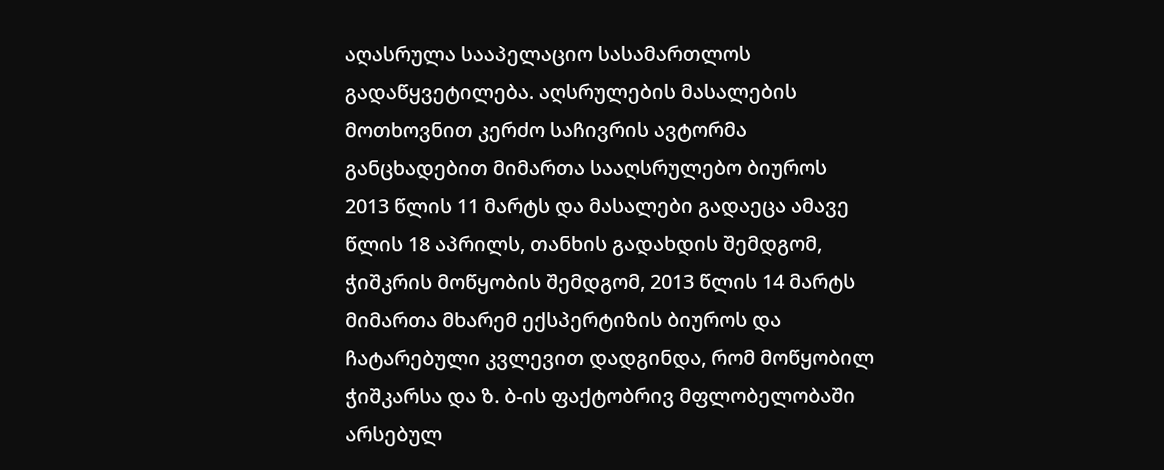აღასრულა სააპელაციო სასამართლოს გადაწყვეტილება. აღსრულების მასალების მოთხოვნით კერძო საჩივრის ავტორმა განცხადებით მიმართა სააღსრულებო ბიუროს 2013 წლის 11 მარტს და მასალები გადაეცა ამავე წლის 18 აპრილს, თანხის გადახდის შემდგომ, ჭიშკრის მოწყობის შემდგომ, 2013 წლის 14 მარტს მიმართა მხარემ ექსპერტიზის ბიუროს და ჩატარებული კვლევით დადგინდა, რომ მოწყობილ ჭიშკარსა და ზ. ბ-ის ფაქტობრივ მფლობელობაში არსებულ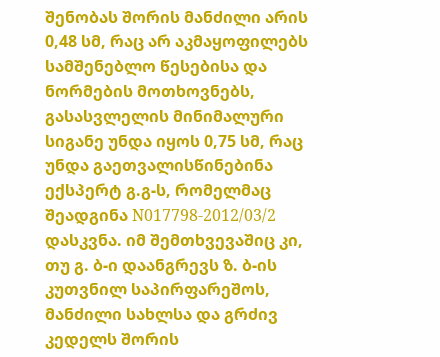შენობას შორის მანძილი არის 0,48 სმ, რაც არ აკმაყოფილებს სამშენებლო წესებისა და ნორმების მოთხოვნებს, გასასვლელის მინიმალური სიგანე უნდა იყოს 0,75 სმ, რაც უნდა გაეთვალისწინებინა ექსპერტ გ.გ-ს, რომელმაც შეადგინა N017798-2012/03/2 დასკვნა. იმ შემთხვევაშიც კი, თუ გ. ბ-ი დაანგრევს ზ. ბ-ის კუთვნილ საპირფარეშოს, მანძილი სახლსა და გრძივ კედელს შორის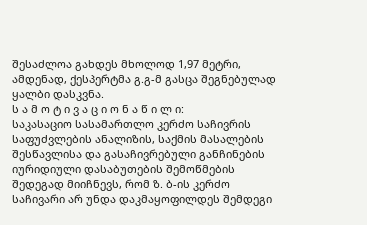შესაძლოა გახდეს მხოლოდ 1,97 მეტრი, ამდენად, ქესპერტმა გ.გ-მ გასცა შეგნებულად ყალბი დასკვნა.
ს ა მ ო ტ ი ვ ა ც ი ო ნ ა წ ი ლ ი:
საკასაციო სასამართლო კერძო საჩივრის საფუძვლების ანალიზის, საქმის მასალების შესწავლისა და გასაჩივრებული განჩინების იურიდიული დასაბუთების შემოწმების შედეგად მიიჩნევს, რომ ზ. ბ-ის კერძო საჩივარი არ უნდა დაკმაყოფილდეს შემდეგი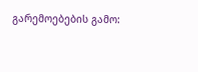გარემოებების გამო: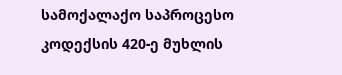სამოქალაქო საპროცესო კოდექსის 420-ე მუხლის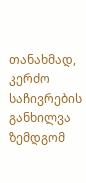თანახმად, კერძო საჩივრების განხილვა ზემდგომ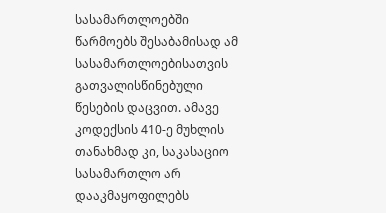სასამართლოებში წარმოებს შესაბამისად ამ სასამართლოებისათვის გათვალისწინებული წესების დაცვით. ამავე კოდექსის 410-ე მუხლის თანახმად კი, საკასაციო სასამართლო არ დააკმაყოფილებს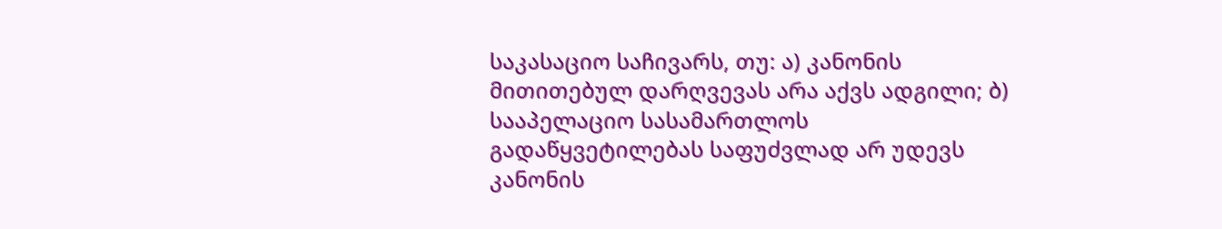საკასაციო საჩივარს, თუ: ა) კანონის მითითებულ დარღვევას არა აქვს ადგილი; ბ) სააპელაციო სასამართლოს გადაწყვეტილებას საფუძვლად არ უდევს კანონის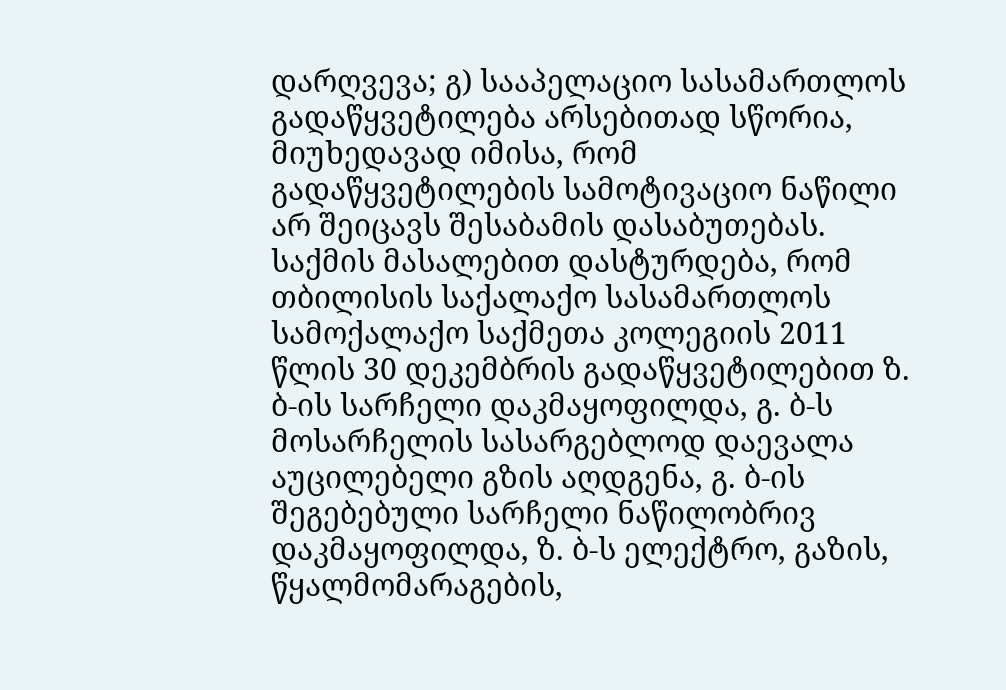დარღვევა; გ) სააპელაციო სასამართლოს გადაწყვეტილება არსებითად სწორია, მიუხედავად იმისა, რომ გადაწყვეტილების სამოტივაციო ნაწილი არ შეიცავს შესაბამის დასაბუთებას.
საქმის მასალებით დასტურდება, რომ თბილისის საქალაქო სასამართლოს სამოქალაქო საქმეთა კოლეგიის 2011 წლის 30 დეკემბრის გადაწყვეტილებით ზ. ბ-ის სარჩელი დაკმაყოფილდა, გ. ბ-ს მოსარჩელის სასარგებლოდ დაევალა აუცილებელი გზის აღდგენა, გ. ბ-ის შეგებებული სარჩელი ნაწილობრივ დაკმაყოფილდა, ზ. ბ-ს ელექტრო, გაზის, წყალმომარაგების,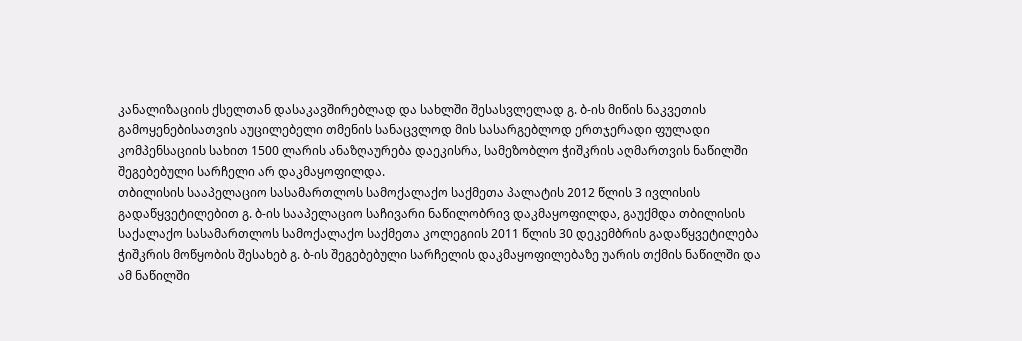კანალიზაციის ქსელთან დასაკავშირებლად და სახლში შესასვლელად გ. ბ-ის მიწის ნაკვეთის გამოყენებისათვის აუცილებელი თმენის სანაცვლოდ მის სასარგებლოდ ერთჯერადი ფულადი კომპენსაციის სახით 1500 ლარის ანაზღაურება დაეკისრა, სამეზობლო ჭიშკრის აღმართვის ნაწილში შეგებებული სარჩელი არ დაკმაყოფილდა.
თბილისის სააპელაციო სასამართლოს სამოქალაქო საქმეთა პალატის 2012 წლის 3 ივლისის გადაწყვეტილებით გ. ბ-ის სააპელაციო საჩივარი ნაწილობრივ დაკმაყოფილდა, გაუქმდა თბილისის საქალაქო სასამართლოს სამოქალაქო საქმეთა კოლეგიის 2011 წლის 30 დეკემბრის გადაწყვეტილება ჭიშკრის მოწყობის შესახებ გ. ბ-ის შეგებებული სარჩელის დაკმაყოფილებაზე უარის თქმის ნაწილში და ამ ნაწილში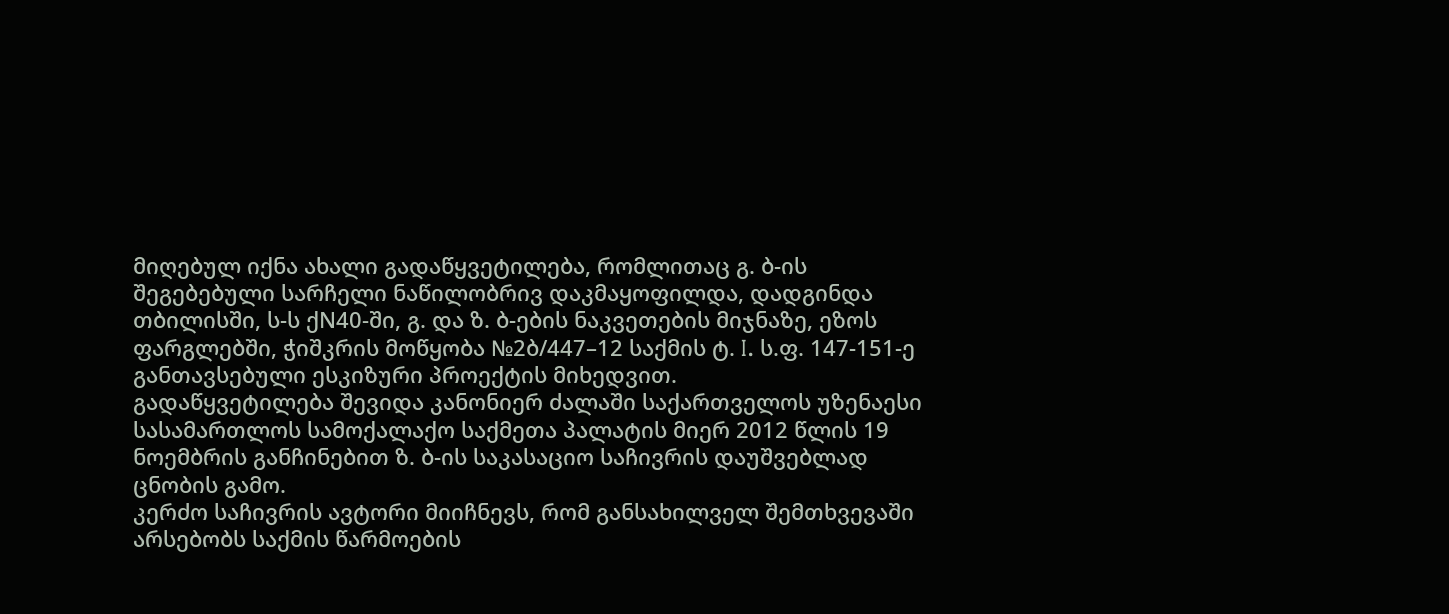მიღებულ იქნა ახალი გადაწყვეტილება, რომლითაც გ. ბ-ის შეგებებული სარჩელი ნაწილობრივ დაკმაყოფილდა, დადგინდა თბილისში, ს-ს ქN40-ში, გ. და ზ. ბ-ების ნაკვეთების მიჯნაზე, ეზოს ფარგლებში, ჭიშკრის მოწყობა №2ბ/447–12 საქმის ტ. I. ს.ფ. 147-151-ე განთავსებული ესკიზური პროექტის მიხედვით.
გადაწყვეტილება შევიდა კანონიერ ძალაში საქართველოს უზენაესი სასამართლოს სამოქალაქო საქმეთა პალატის მიერ 2012 წლის 19 ნოემბრის განჩინებით ზ. ბ-ის საკასაციო საჩივრის დაუშვებლად ცნობის გამო.
კერძო საჩივრის ავტორი მიიჩნევს, რომ განსახილველ შემთხვევაში არსებობს საქმის წარმოების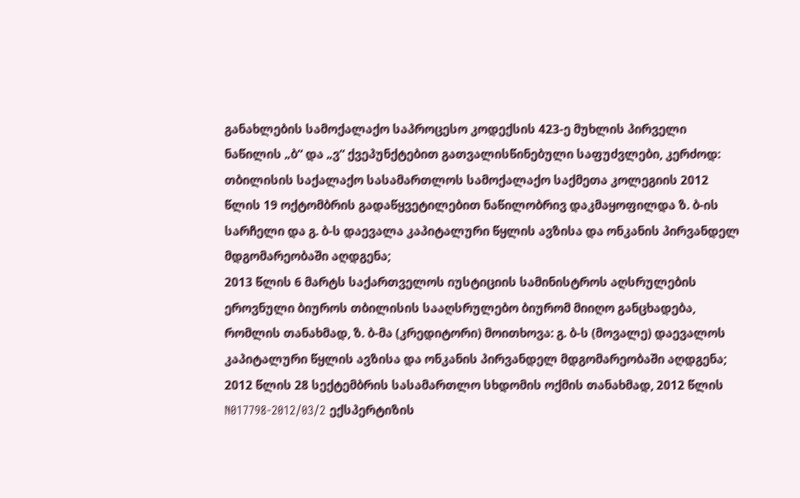განახლების სამოქალაქო საპროცესო კოდექსის 423-ე მუხლის პირველი ნაწილის „ბ“ და „ვ“ ქვეპუნქტებით გათვალისწინებული საფუძვლები, კერძოდ:
თბილისის საქალაქო სასამართლოს სამოქალაქო საქმეთა კოლეგიის 2012 წლის 19 ოქტომბრის გადაწყვეტილებით ნაწილობრივ დაკმაყოფილდა ზ. ბ-ის სარჩელი და გ. ბ-ს დაევალა კაპიტალური წყლის ავზისა და ონკანის პირვანდელ მდგომარეობაში აღდგენა;
2013 წლის 6 მარტს საქართველოს იუსტიციის სამინისტროს აღსრულების ეროვნული ბიუროს თბილისის სააღსრულებო ბიურომ მიიღო განცხადება, რომლის თანახმად, ზ. ბ-მა (კრედიტორი) მოითხოვა: გ. ბ-ს (მოვალე) დაევალოს კაპიტალური წყლის ავზისა და ონკანის პირვანდელ მდგომარეობაში აღდგენა;
2012 წლის 28 სექტემბრის სასამართლო სხდომის ოქმის თანახმად, 2012 წლის N017798-2012/03/2 ექსპერტიზის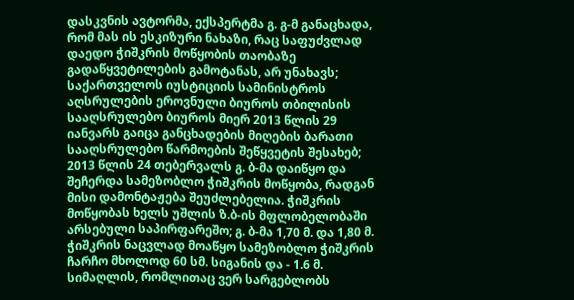დასკვნის ავტორმა, ექსპერტმა გ. გ-მ განაცხადა, რომ მას ის ესკიზური ნახაზი, რაც საფუძვლად დაედო ჭიშკრის მოწყობის თაობაზე გადაწყვეტილების გამოტანას, არ უნახავს;
საქართველოს იუსტიციის სამინისტროს აღსრულების ეროვნული ბიუროს თბილისის სააღსრულებო ბიუროს მიერ 2013 წლის 29 იანვარს გაიცა განცხადების მიღების ბარათი სააღსრულებო წარმოების შეწყვეტის შესახებ;
2013 წლის 24 თებერვალს გ. ბ-მა დაიწყო და შეჩერდა სამეზობლო ჭიშკრის მოწყობა, რადგან მისი დამონტაჟება შეუძლებელია. ჭიშკრის მოწყობას ხელს უშლის ზ.ბ-ის მფლობელობაში არსებული საპირფარეშო; გ. ბ-მა 1,70 მ. და 1,80 მ. ჭიშკრის ნაცვლად მოაწყო სამეზობლო ჭიშკრის ჩარჩო მხოლოდ 60 სმ. სიგანის და - 1.6 მ. სიმაღლის, რომლითაც ვერ სარგებლობს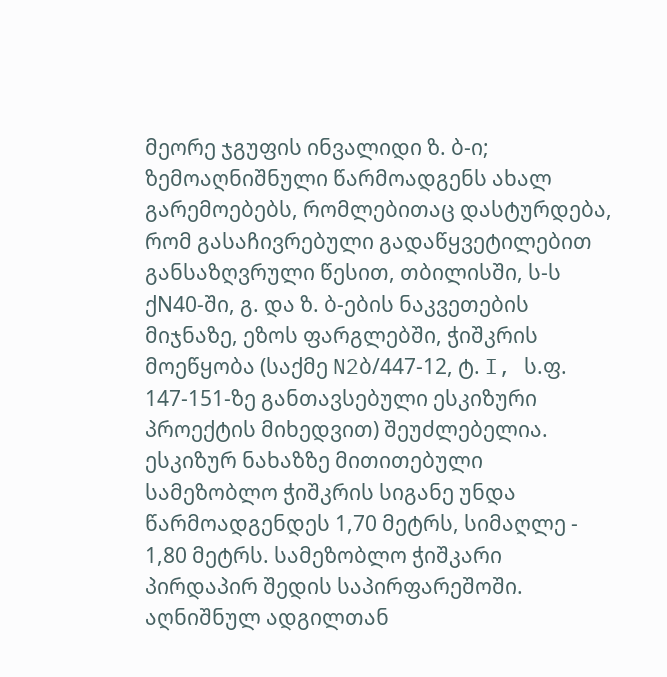მეორე ჯგუფის ინვალიდი ზ. ბ-ი;
ზემოაღნიშნული წარმოადგენს ახალ გარემოებებს, რომლებითაც დასტურდება, რომ გასაჩივრებული გადაწყვეტილებით განსაზღვრული წესით, თბილისში, ს-ს ქN40-ში, გ. და ზ. ბ-ების ნაკვეთების მიჯნაზე, ეზოს ფარგლებში, ჭიშკრის მოეწყობა (საქმე N2ბ/447-12, ტ. I, ს.ფ. 147-151-ზე განთავსებული ესკიზური პროექტის მიხედვით) შეუძლებელია. ესკიზურ ნახაზზე მითითებული სამეზობლო ჭიშკრის სიგანე უნდა წარმოადგენდეს 1,70 მეტრს, სიმაღლე - 1,80 მეტრს. სამეზობლო ჭიშკარი პირდაპირ შედის საპირფარეშოში. აღნიშნულ ადგილთან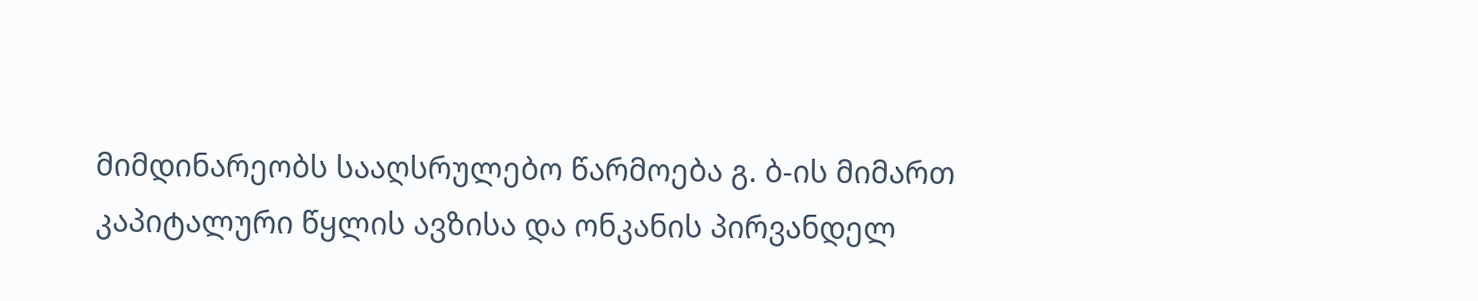მიმდინარეობს სააღსრულებო წარმოება გ. ბ-ის მიმართ კაპიტალური წყლის ავზისა და ონკანის პირვანდელ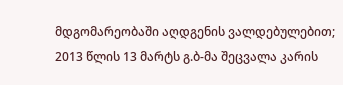მდგომარეობაში აღდგენის ვალდებულებით;
2013 წლის 13 მარტს გ.ბ-მა შეცვალა კარის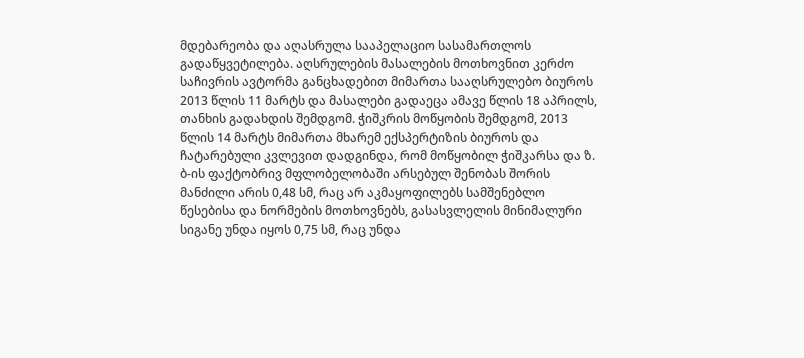მდებარეობა და აღასრულა სააპელაციო სასამართლოს გადაწყვეტილება. აღსრულების მასალების მოთხოვნით კერძო საჩივრის ავტორმა განცხადებით მიმართა სააღსრულებო ბიუროს 2013 წლის 11 მარტს და მასალები გადაეცა ამავე წლის 18 აპრილს, თანხის გადახდის შემდგომ. ჭიშკრის მოწყობის შემდგომ, 2013 წლის 14 მარტს მიმართა მხარემ ექსპერტიზის ბიუროს და ჩატარებული კვლევით დადგინდა, რომ მოწყობილ ჭიშკარსა და ზ. ბ-ის ფაქტობრივ მფლობელობაში არსებულ შენობას შორის მანძილი არის 0,48 სმ, რაც არ აკმაყოფილებს სამშენებლო წესებისა და ნორმების მოთხოვნებს, გასასვლელის მინიმალური სიგანე უნდა იყოს 0,75 სმ, რაც უნდა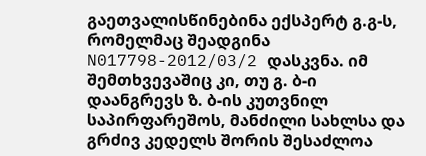გაეთვალისწინებინა ექსპერტ გ.გ-ს, რომელმაც შეადგინა N017798-2012/03/2 დასკვნა. იმ შემთხვევაშიც კი, თუ გ. ბ-ი დაანგრევს ზ. ბ-ის კუთვნილ საპირფარეშოს, მანძილი სახლსა და გრძივ კედელს შორის შესაძლოა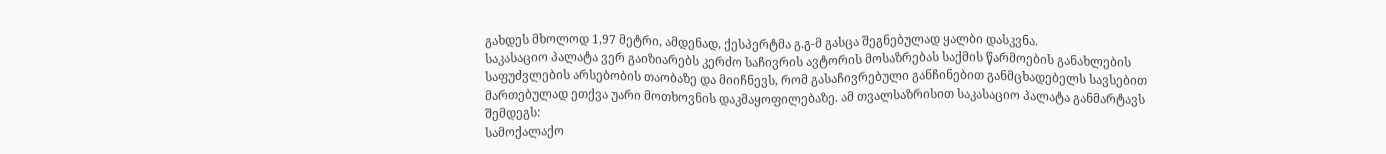გახდეს მხოლოდ 1,97 მეტრი, ამდენად, ქესპერტმა გ.გ-მ გასცა შეგნებულად ყალბი დასკვნა.
საკასაციო პალატა ვერ გაიზიარებს კერძო საჩივრის ავტორის მოსაზრებას საქმის წარმოების განახლების საფუძვლების არსებობის თაობაზე და მიიჩნევს, რომ გასაჩივრებული განჩინებით განმცხადებელს სავსებით მართებულად ეთქვა უარი მოთხოვნის დაკმაყოფილებაზე. ამ თვალსაზრისით საკასაციო პალატა განმარტავს შემდეგს:
სამოქალაქო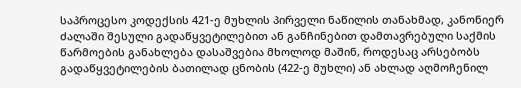საპროცესო კოდექსის 421-ე მუხლის პირველი ნაწილის თანახმად, კანონიერ ძალაში შესული გადაწყვეტილებით ან განჩინებით დამთავრებული საქმის წარმოების განახლება დასაშვებია მხოლოდ მაშინ, როდესაც არსებობს გადაწყვეტილების ბათილად ცნობის (422-ე მუხლი) ან ახლად აღმოჩენილ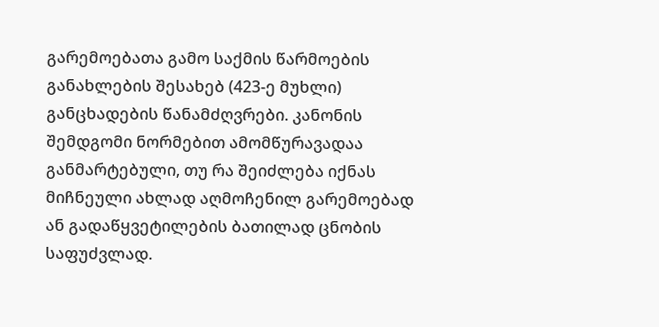გარემოებათა გამო საქმის წარმოების განახლების შესახებ (423-ე მუხლი) განცხადების წანამძღვრები. კანონის შემდგომი ნორმებით ამომწურავადაა განმარტებული, თუ რა შეიძლება იქნას მიჩნეული ახლად აღმოჩენილ გარემოებად ან გადაწყვეტილების ბათილად ცნობის საფუძვლად.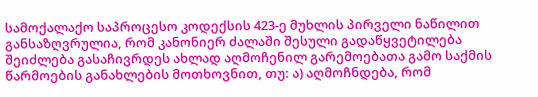სამოქალაქო საპროცესო კოდექსის 423-ე მუხლის პირველი ნაწილით განსაზღვრულია, რომ კანონიერ ძალაში შესული გადაწყვეტილება შეიძლება გასაჩივრდეს ახლად აღმოჩენილ გარემოებათა გამო საქმის წარმოების განახლების მოთხოვნით, თუ: ა) აღმოჩნდება, რომ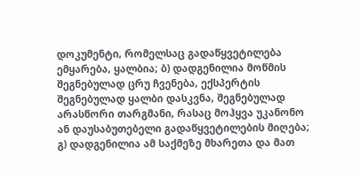დოკუმენტი, რომელსაც გადაწყვეტილება ემყარება, ყალბია; ბ) დადგენილია მოწმის შეგნებულად ცრუ ჩვენება, ექსპერტის შეგნებულად ყალბი დასკვნა, შეგნებულად არასწორი თარგმანი, რასაც მოჰყვა უკანონო ან დაუსაბუთებელი გადაწყვეტილების მიღება; გ) დადგენილია ამ საქმეზე მხარეთა და მათ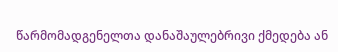წარმომადგენელთა დანაშაულებრივი ქმედება ან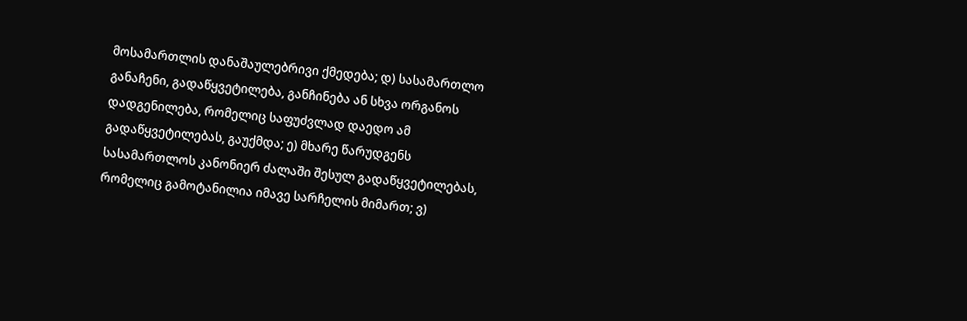მოსამართლის დანაშაულებრივი ქმედება; დ) სასამართლო განაჩენი, გადაწყვეტილება, განჩინება ან სხვა ორგანოს დადგენილება, რომელიც საფუძვლად დაედო ამ გადაწყვეტილებას, გაუქმდა; ე) მხარე წარუდგენს სასამართლოს კანონიერ ძალაში შესულ გადაწყვეტილებას, რომელიც გამოტანილია იმავე სარჩელის მიმართ; ვ)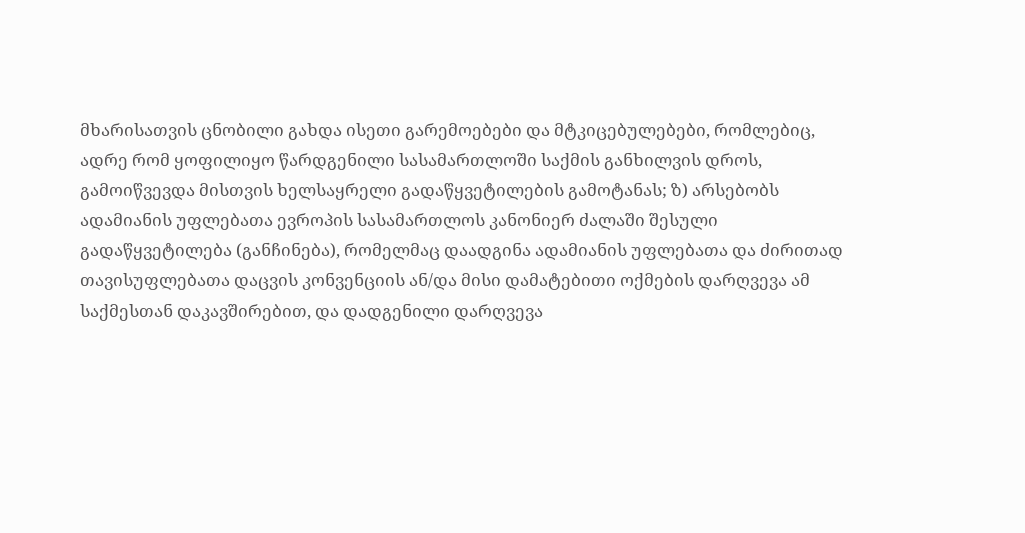მხარისათვის ცნობილი გახდა ისეთი გარემოებები და მტკიცებულებები, რომლებიც, ადრე რომ ყოფილიყო წარდგენილი სასამართლოში საქმის განხილვის დროს, გამოიწვევდა მისთვის ხელსაყრელი გადაწყვეტილების გამოტანას; ზ) არსებობს ადამიანის უფლებათა ევროპის სასამართლოს კანონიერ ძალაში შესული გადაწყვეტილება (განჩინება), რომელმაც დაადგინა ადამიანის უფლებათა და ძირითად თავისუფლებათა დაცვის კონვენციის ან/და მისი დამატებითი ოქმების დარღვევა ამ საქმესთან დაკავშირებით, და დადგენილი დარღვევა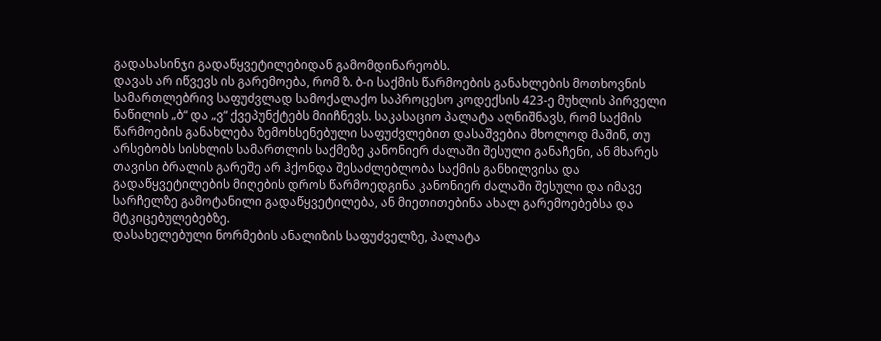გადასასინჯი გადაწყვეტილებიდან გამომდინარეობს.
დავას არ იწვევს ის გარემოება, რომ ზ. ბ-ი საქმის წარმოების განახლების მოთხოვნის სამართლებრივ საფუძვლად სამოქალაქო საპროცესო კოდექსის 423-ე მუხლის პირველი ნაწილის „ბ“ და „ვ“ ქვეპუნქტებს მიიჩნევს. საკასაციო პალატა აღნიშნავს, რომ საქმის წარმოების განახლება ზემოხსენებული საფუძვლებით დასაშვებია მხოლოდ მაშინ, თუ არსებობს სისხლის სამართლის საქმეზე კანონიერ ძალაში შესული განაჩენი, ან მხარეს თავისი ბრალის გარეშე არ ჰქონდა შესაძლებლობა საქმის განხილვისა და გადაწყვეტილების მიღების დროს წარმოედგინა კანონიერ ძალაში შესული და იმავე სარჩელზე გამოტანილი გადაწყვეტილება, ან მიეთითებინა ახალ გარემოებებსა და მტკიცებულებებზე.
დასახელებული ნორმების ანალიზის საფუძველზე, პალატა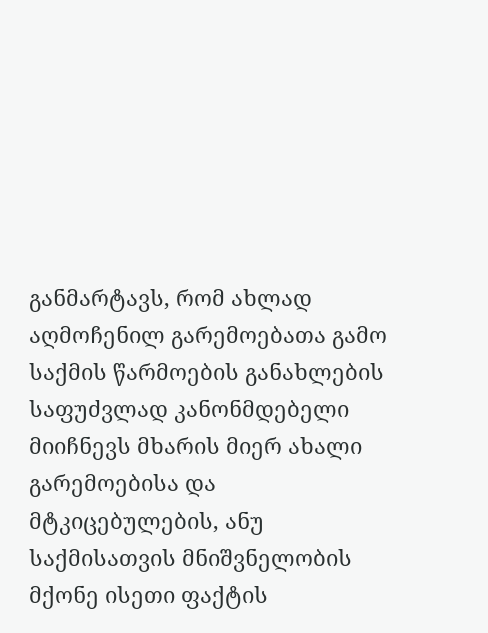განმარტავს, რომ ახლად აღმოჩენილ გარემოებათა გამო საქმის წარმოების განახლების საფუძვლად კანონმდებელი მიიჩნევს მხარის მიერ ახალი გარემოებისა და მტკიცებულების, ანუ საქმისათვის მნიშვნელობის მქონე ისეთი ფაქტის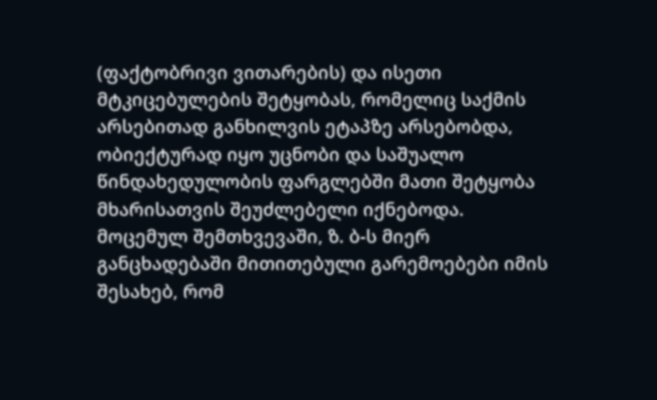(ფაქტობრივი ვითარების) და ისეთი მტკიცებულების შეტყობას, რომელიც საქმის არსებითად განხილვის ეტაპზე არსებობდა, ობიექტურად იყო უცნობი და საშუალო წინდახედულობის ფარგლებში მათი შეტყობა მხარისათვის შეუძლებელი იქნებოდა.
მოცემულ შემთხვევაში, ზ. ბ-ს მიერ განცხადებაში მითითებული გარემოებები იმის შესახებ, რომ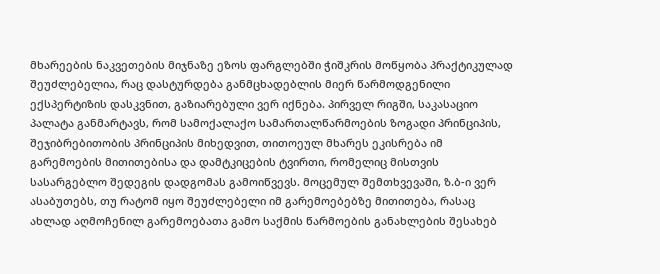მხარეების ნაკვეთების მიჯნაზე ეზოს ფარგლებში ჭიშკრის მოწყობა პრაქტიკულად შეუძლებელია, რაც დასტურდება განმცხადებლის მიერ წარმოდგენილი ექსპერტიზის დასკვნით, გაზიარებული ვერ იქნება. პირველ რიგში, საკასაციო პალატა განმარტავს, რომ სამოქალაქო სამართალწარმოების ზოგადი პრინციპის, შეჯიბრებითობის პრინციპის მიხედვით, თითოეულ მხარეს ეკისრება იმ გარემოების მითითებისა და დამტკიცების ტვირთი, რომელიც მისთვის სასარგებლო შედეგის დადგომას გამოიწვევს. მოცემულ შემთხვევაში, ზ.ბ-ი ვერ ასაბუთებს, თუ რატომ იყო შეუძლებელი იმ გარემოებებზე მითითება, რასაც ახლად აღმოჩენილ გარემოებათა გამო საქმის წარმოების განახლების შესახებ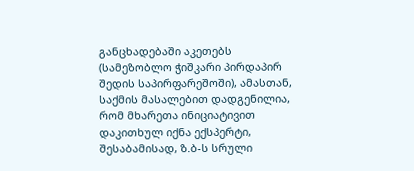განცხადებაში აკეთებს (სამეზობლო ჭიშკარი პირდაპირ შედის საპირფარეშოში), ამასთან, საქმის მასალებით დადგენილია, რომ მხარეთა ინიციატივით დაკითხულ იქნა ექსპერტი, შესაბამისად, ზ.ბ-ს სრული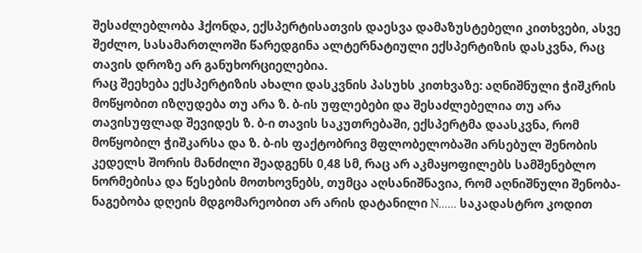შესაძლებლობა ჰქონდა, ექსპერტისათვის დაესვა დამაზუსტებელი კითხვები, ასვე შეძლო, სასამართლოში წარედგინა ალტერნატიული ექსპერტიზის დასკვნა, რაც თავის დროზე არ განუხორციელებია.
რაც შეეხება ექსპერტიზის ახალი დასკვნის პასუხს კითხვაზე: აღნიშნული ჭიშკრის მოწყობით იზღუდება თუ არა ზ. ბ-ის უფლებები და შესაძლებელია თუ არა თავისუფლად შევიდეს ზ. ბ-ი თავის საკუთრებაში, ექსპერტმა დაასკვნა, რომ მოწყობილ ჭიშკარსა და ზ. ბ-ის ფაქტობრივ მფლობელობაში არსებულ შენობის კედელს შორის მანძილი შეადგენს 0,48 სმ, რაც არ აკმაყოფილებს სამშენებლო ნორმებისა და წესების მოთხოვნებს, თუმცა აღსანიშნავია, რომ აღნიშნული შენობა-ნაგებობა დღეის მდგომარეობით არ არის დატანილი N...... საკადასტრო კოდით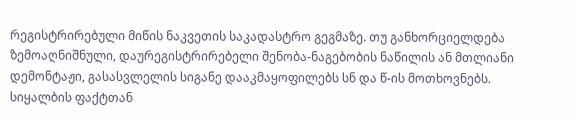რეგისტრირებული მიწის ნაკვეთის საკადასტრო გეგმაზე. თუ განხორციელდება ზემოაღნიშნული, დაურეგისტრირებელი შენობა-ნაგებობის ნაწილის ან მთლიანი დემონტაჟი, გასასვლელის სიგანე დააკმაყოფილებს სნ და წ-ის მოთხოვნებს.
სიყალბის ფაქტთან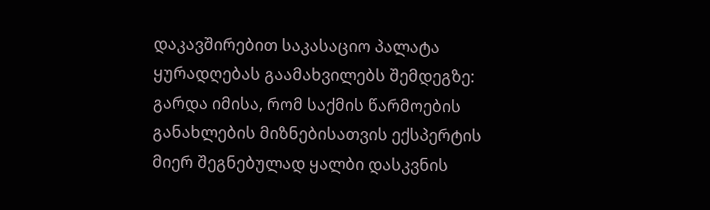დაკავშირებით საკასაციო პალატა ყურადღებას გაამახვილებს შემდეგზე: გარდა იმისა, რომ საქმის წარმოების განახლების მიზნებისათვის ექსპერტის მიერ შეგნებულად ყალბი დასკვნის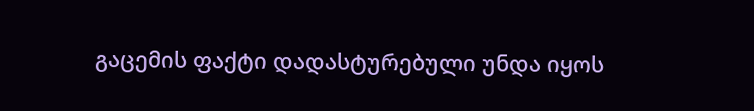გაცემის ფაქტი დადასტურებული უნდა იყოს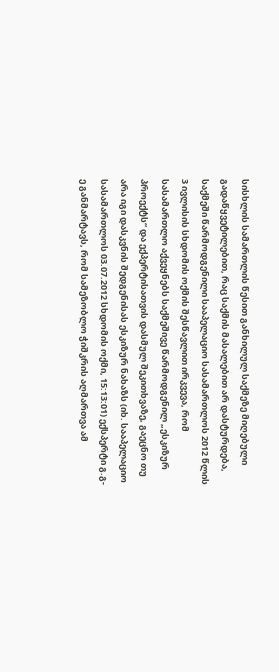სისხლის სამართლის წესით განხილულ საქმეზე მიღებული გადაწყვეტილებით, რაც საქმის მასალებით არ დასტურდება, საქმეში წარმოდგენილი სააპელაციო სასამართლოს 2012 წლის 3 ივლისის სხდომის ოქმის შესწავლით ირკვევა, რომ სასამართლო აქვეყნებს საქმეშივე წარმოდგენილ „ესკიზურ პროექტს“ და ექპერტისათვის დასმულ შეკითხვაზე, გაეცნო თუ არა იგი დასკვნის შედგენისას ესკიზურ ნახაზს (იხ. სააპელაციო სასამართლოს 03.07.2012 სხდომის ოქმი, 15:13:01) ექსპერტი გ.გ-ე განმარტავს, რომ სამეზობლო ჭიშკრის აღმართვა ამ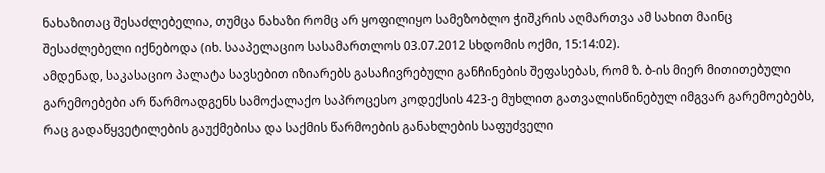ნახაზითაც შესაძლებელია, თუმცა ნახაზი რომც არ ყოფილიყო სამეზობლო ჭიშკრის აღმართვა ამ სახით მაინც შესაძლებელი იქნებოდა (იხ. სააპელაციო სასამართლოს 03.07.2012 სხდომის ოქმი, 15:14:02).
ამდენად, საკასაციო პალატა სავსებით იზიარებს გასაჩივრებული განჩინების შეფასებას, რომ ზ. ბ-ის მიერ მითითებული გარემოებები არ წარმოადგენს სამოქალაქო საპროცესო კოდექსის 423-ე მუხლით გათვალისწინებულ იმგვარ გარემოებებს, რაც გადაწყვეტილების გაუქმებისა და საქმის წარმოების განახლების საფუძველი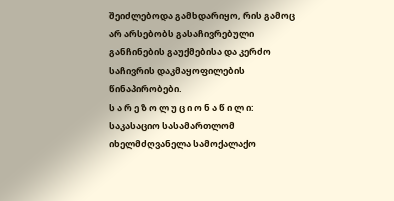შეიძლებოდა გამხდარიყო, რის გამოც არ არსებობს გასაჩივრებული განჩინების გაუქმებისა და კერძო საჩივრის დაკმაყოფილების წინაპირობები.
ს ა რ ე ზ ო ლ უ ც ი ო ნ ა წ ი ლ ი:
საკასაციო სასამართლომ იხელმძღვანელა სამოქალაქო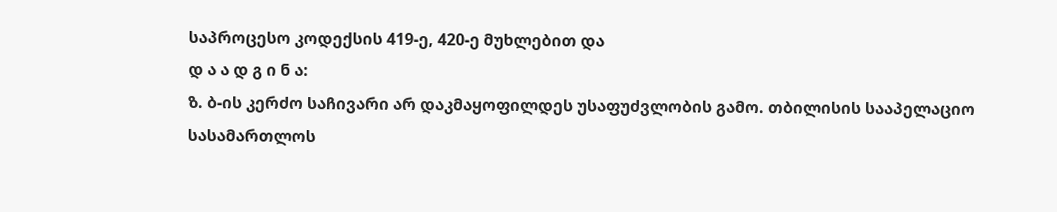საპროცესო კოდექსის 419-ე, 420-ე მუხლებით და
დ ა ა დ გ ი ნ ა:
ზ. ბ-ის კერძო საჩივარი არ დაკმაყოფილდეს უსაფუძვლობის გამო. თბილისის სააპელაციო სასამართლოს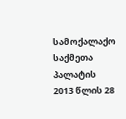სამოქალაქო საქმეთა პალატის 2013 წლის 28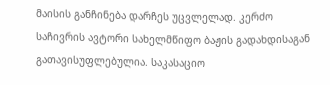მაისის განჩინება დარჩეს უცვლელად. კერძო საჩივრის ავტორი სახელმწიფო ბაჟის გადახდისაგან გათავისუფლებულია. საკასაციო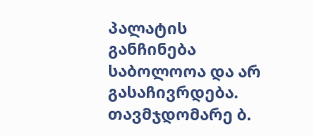პალატის განჩინება საბოლოოა და არ გასაჩივრდება.
თავმჯდომარე ბ.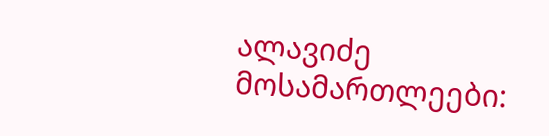ალავიძე
მოსამართლეები: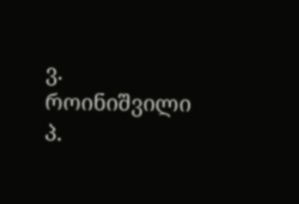ვ. როინიშვილი
პ.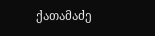ქათამაძე